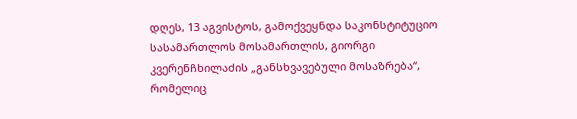დღეს, 13 აგვისტოს, გამოქვეყნდა საკონსტიტუციო სასამართლოს მოსამართლის, გიორგი კვერენჩხილაძის „განსხვავებული მოსაზრება“, რომელიც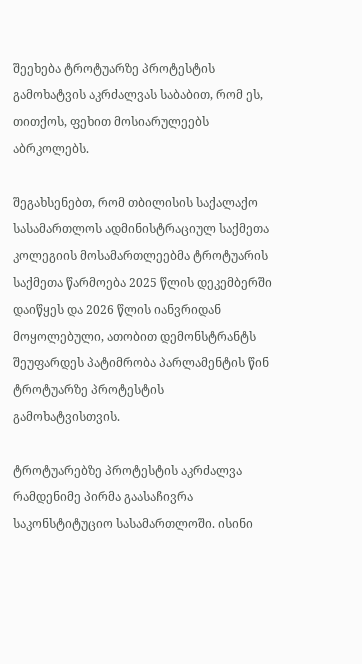შეეხება ტროტუარზე პროტესტის გამოხატვის აკრძალვას საბაბით, რომ ეს, თითქოს, ფეხით მოსიარულეებს აბრკოლებს.

შეგახსენებთ, რომ თბილისის საქალაქო სასამართლოს ადმინისტრაციულ საქმეთა კოლეგიის მოსამართლეებმა ტროტუარის საქმეთა წარმოება 2025 წლის დეკემბერში დაიწყეს და 2026 წლის იანვრიდან მოყოლებული, ათობით დემონსტრანტს შეუფარდეს პატიმრობა პარლამენტის წინ ტროტუარზე პროტესტის გამოხატვისთვის.

ტროტუარებზე პროტესტის აკრძალვა რამდენიმე პირმა გაასაჩივრა საკონსტიტუციო სასამართლოში. ისინი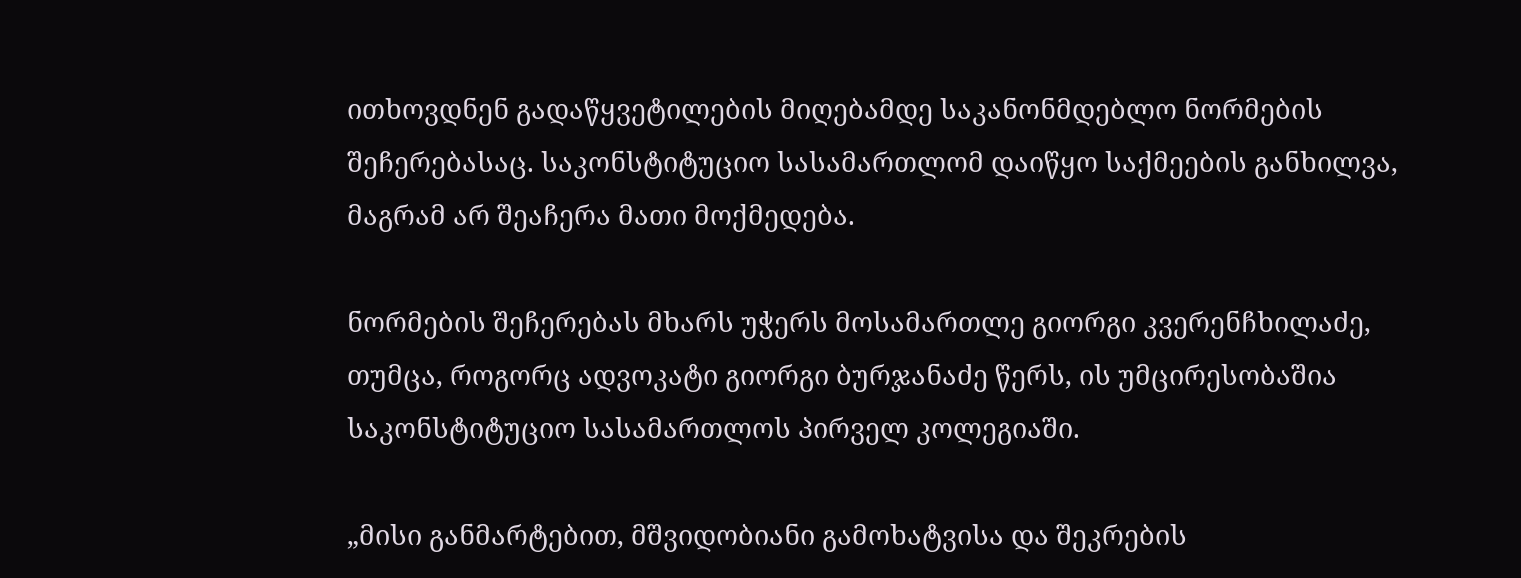ითხოვდნენ გადაწყვეტილების მიღებამდე საკანონმდებლო ნორმების შეჩერებასაც. საკონსტიტუციო სასამართლომ დაიწყო საქმეების განხილვა, მაგრამ არ შეაჩერა მათი მოქმედება.

ნორმების შეჩერებას მხარს უჭერს მოსამართლე გიორგი კვერენჩხილაძე, თუმცა, როგორც ადვოკატი გიორგი ბურჯანაძე წერს, ის უმცირესობაშია საკონსტიტუციო სასამართლოს პირველ კოლეგიაში.

„მისი განმარტებით, მშვიდობიანი გამოხატვისა და შეკრების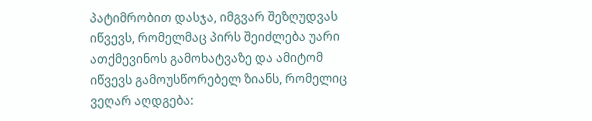პატიმრობით დასჯა, იმგვარ შეზღუდვას იწვევს, რომელმაც პირს შეიძლება უარი ათქმევინოს გამოხატვაზე და ამიტომ იწვევს გამოუსწორებელ ზიანს, რომელიც ვეღარ აღდგება: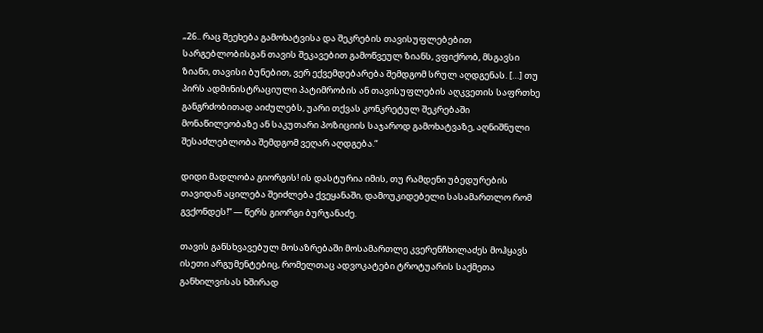„26.. რაც შეეხება გამოხატვისა და შეკრების თავისუფლებებით სარგებლობისგან თავის შეკავებით გამოწვეულ ზიანს, ვფიქრობ, მსგავსი ზიანი, თავისი ბუნებით, ვერ ექვემდებარება შემდგომ სრულ აღდგენას. […] თუ პირს ადმინისტრაციული პატიმრობის ან თავისუფლების აღკვეთის საფრთხე განგრძობითად აიძულებს, უარი თქვას კონკრეტულ შეკრებაში მონაწილეობაზე ან საკუთარი პოზიციის საჯაროდ გამოხატვაზე, აღნიშნული შესაძლებლობა შემდგომ ვეღარ აღდგება.“

დიდი მადლობა გიორგის! ის დასტურია იმის, თუ რამდენი უბედურების თავიდან აცილება შეიძლება ქვეყანაში, დამოუკიდებელი სასამართლო რომ გვქონდეს!“ — წერს გიორგი ბურჯანაძე.

თავის განსხვავებულ მოსაზრებაში მოსამართლე კვერენჩხილაძეს მოჰყავს ისეთი არგუმენტებიც, რომელთაც ადვოკატები ტროტუარის საქმეთა განხილვისას ხშირად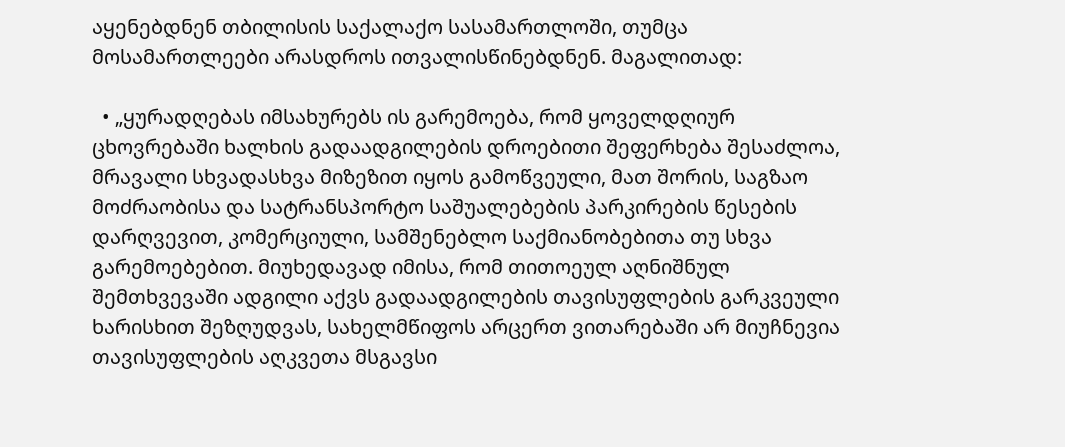აყენებდნენ თბილისის საქალაქო სასამართლოში, თუმცა მოსამართლეები არასდროს ითვალისწინებდნენ. მაგალითად:

  • „ყურადღებას იმსახურებს ის გარემოება, რომ ყოველდღიურ ცხოვრებაში ხალხის გადაადგილების დროებითი შეფერხება შესაძლოა, მრავალი სხვადასხვა მიზეზით იყოს გამოწვეული, მათ შორის, საგზაო მოძრაობისა და სატრანსპორტო საშუალებების პარკირების წესების დარღვევით, კომერციული, სამშენებლო საქმიანობებითა თუ სხვა გარემოებებით. მიუხედავად იმისა, რომ თითოეულ აღნიშნულ შემთხვევაში ადგილი აქვს გადაადგილების თავისუფლების გარკვეული ხარისხით შეზღუდვას, სახელმწიფოს არცერთ ვითარებაში არ მიუჩნევია თავისუფლების აღკვეთა მსგავსი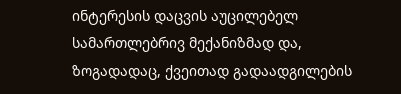ინტერესის დაცვის აუცილებელ სამართლებრივ მექანიზმად და, ზოგადადაც, ქვეითად გადაადგილების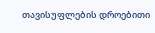თავისუფლების დროებითი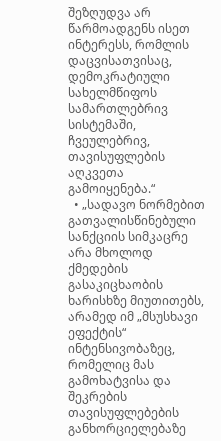შეზღუდვა არ წარმოადგენს ისეთ ინტერესს, რომლის დაცვისათვისაც, დემოკრატიული სახელმწიფოს სამართლებრივ სისტემაში, ჩვეულებრივ, თავისუფლების აღკვეთა გამოიყენება.“
  • „სადავო ნორმებით გათვალისწინებული სანქციის სიმკაცრე არა მხოლოდ ქმედების გასაკიცხაობის ხარისხზე მიუთითებს, არამედ იმ „მსუსხავი ეფექტის“ ინტენსივობაზეც, რომელიც მას გამოხატვისა და შეკრების თავისუფლებების განხორციელებაზე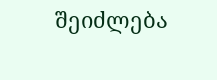შეიძლება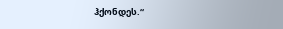ჰქონდეს.“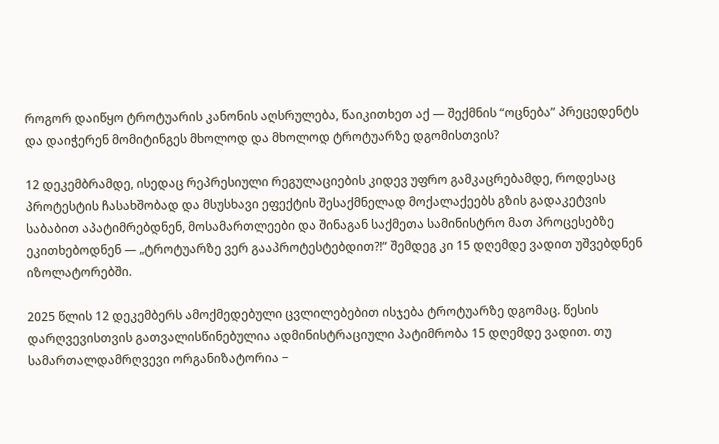როგორ დაიწყო ტროტუარის კანონის აღსრულება, წაიკითხეთ აქ — შექმნის “ოცნება” პრეცედენტს და დაიჭერენ მომიტინგეს მხოლოდ და მხოლოდ ტროტუარზე დგომისთვის?

12 დეკემბრამდე, ისედაც რეპრესიული რეგულაციების კიდევ უფრო გამკაცრებამდე, როდესაც პროტესტის ჩასახშობად და მსუსხავი ეფექტის შესაქმნელად მოქალაქეებს გზის გადაკეტვის საბაბით აპატიმრებდნენ, მოსამართლეები და შინაგან საქმეთა სამინისტრო მათ პროცესებზე ეკითხებოდნენ — „ტროტუარზე ვერ გააპროტესტებდით?!“ შემდეგ კი 15 დღემდე ვადით უშვებდნენ იზოლატორებში.

2025 წლის 12 დეკემბერს ამოქმედებული ცვლილებებით ისჯება ტროტუარზე დგომაც. წესის დარღვევისთვის გათვალისწინებულია ადმინისტრაციული პატიმრობა 15 დღემდე ვადით. თუ სამართალდამრღვევი ორგანიზატორია −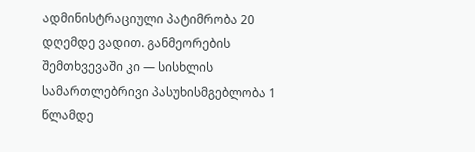ადმინისტრაციული პატიმრობა 20 დღემდე ვადით. განმეორების შემთხვევაში კი — სისხლის სამართლებრივი პასუხისმგებლობა 1 წლამდე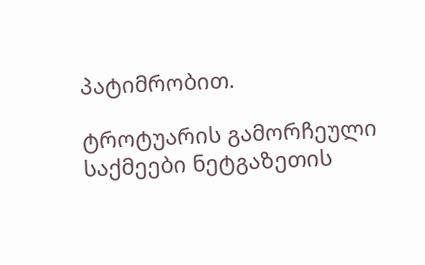პატიმრობით.

ტროტუარის გამორჩეული საქმეები ნეტგაზეთის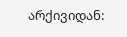არქივიდან: